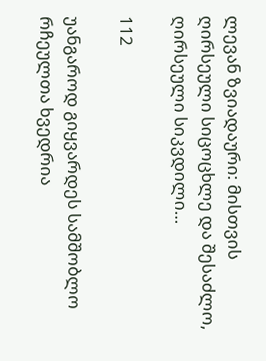ლევან ზვიადაური: მისთვის ღირსეული სიცოცხლე და შესაძლო, ღირსეული სიკვდილი…

112

უანგაროდ გიყვარდეს სამშობლო რჩეულთა ხვედრია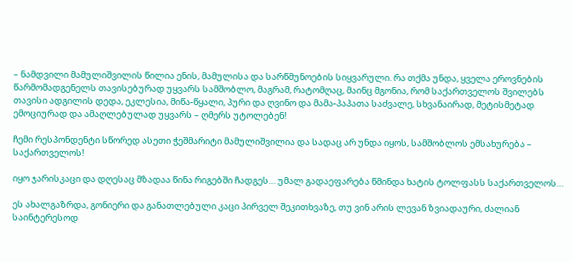– ნამდვილი მამულიშვილის წილია ენის, მამულისა და სარწმუნოების სიყვარული. რა თქმა უნდა, ყველა ეროვნების წარმომადგენელს თავისებურად უყვარს სამშობლო, მაგრამ, რატომღაც, მაინც მგონია, რომ საქართველოს შვილებს თავისი ადგილის დედა, ეკლესია, მიწა-წყალი, პური და ღვინო და მამა-პაპათა საძვალე, სხვანაირად, მეტისმეტად ემოციურად და ამაღლებულად უყვარს – ღმერს უტოლებენ!

ჩემი რესპონდენტი სწორედ ასეთი ჭეშმარიტი მამულიშვილია და სადაც არ უნდა იყოს, სამშობლოს ემსახურება – საქართველოს!

იყო ჯარისკაცი და დღესაც მზადაა წინა რიგებში ჩადგეს… უმალ გადაეფარება წმინდა ხატის ტოლფასს საქართველოს…

ეს ახალგაზრდა, გონიერი და განათლებული კაცი პირველ შეკითხვაზე, თუ ვინ არის ლევან ზვიადაური, ძალიან საინტერესოდ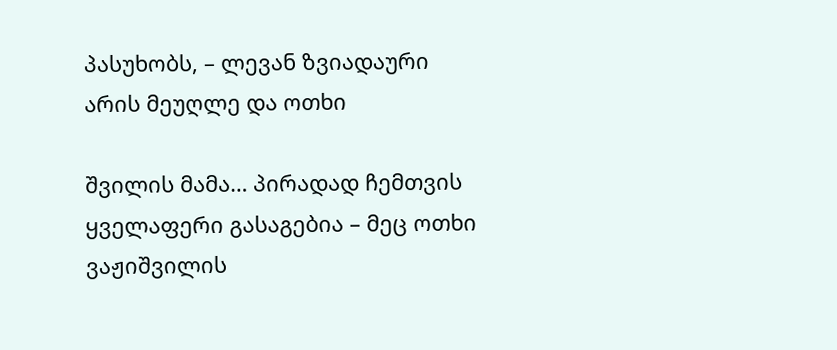პასუხობს, – ლევან ზვიადაური არის მეუღლე და ოთხი

შვილის მამა… პირადად ჩემთვის ყველაფერი გასაგებია – მეც ოთხი ვაჟიშვილის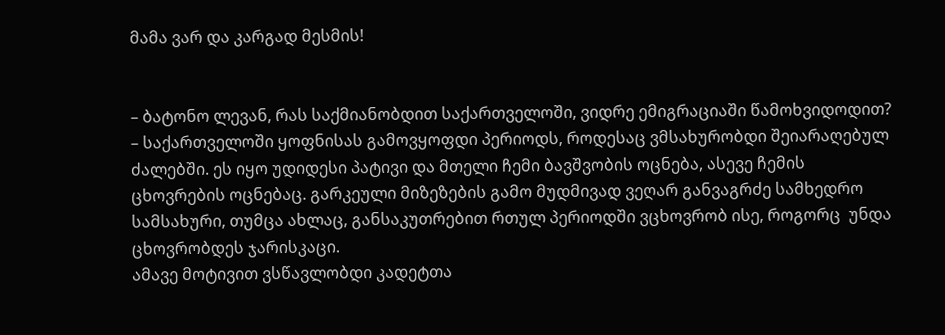მამა ვარ და კარგად მესმის!


– ბატონო ლევან, რას საქმიანობდით საქართველოში, ვიდრე ემიგრაციაში წამოხვიდოდით?
– საქართველოში ყოფნისას გამოვყოფდი პერიოდს, როდესაც ვმსახურობდი შეიარაღებულ ძალებში. ეს იყო უდიდესი პატივი და მთელი ჩემი ბავშვობის ოცნება, ასევე ჩემის ცხოვრების ოცნებაც. გარკეული მიზეზების გამო მუდმივად ვეღარ განვაგრძე სამხედრო სამსახური, თუმცა ახლაც, განსაკუთრებით რთულ პერიოდში ვცხოვრობ ისე, როგორც  უნდა ცხოვრობდეს ჯარისკაცი.
ამავე მოტივით ვსწავლობდი კადეტთა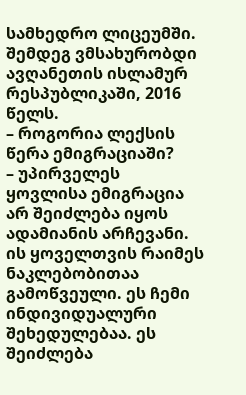სამხედრო ლიცეუმში. შემდეგ ვმსახურობდი ავღანეთის ისლამურ რესპუბლიკაში, 2016 წელს.
– როგორია ლექსის წერა ემიგრაციაში?
– უპირველეს ყოვლისა ემიგრაცია არ შეიძლება იყოს ადამიანის არჩევანი. ის ყოველთვის რაიმეს ნაკლებობითაა გამოწვეული. ეს ჩემი ინდივიდუალური შეხედულებაა. ეს შეიძლება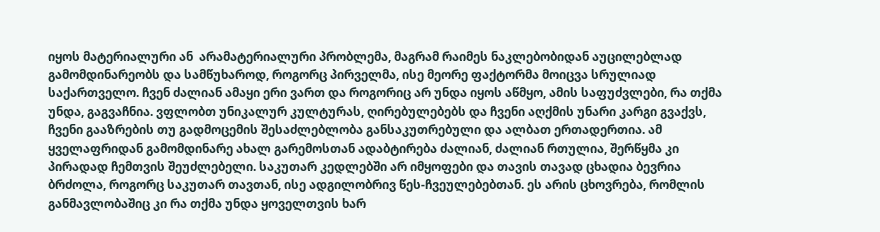იყოს მატერიალური ან  არამატერიალური პრობლემა, მაგრამ რაიმეს ნაკლებობიდან აუცილებლად გამომდინარეობს და სამწუხაროდ, როგორც პირველმა, ისე მეორე ფაქტორმა მოიცვა სრულიად საქართველო. ჩვენ ძალიან ამაყი ერი ვართ და როგორიც არ უნდა იყოს აწმყო, ამის საფუძვლები, რა თქმა უნდა, გაგვაჩნია. ვფლობთ უნიკალურ კულტურას, ღირებულებებს და ჩვენი აღქმის უნარი კარგი გვაქვს, ჩვენი გააზრების თუ გადმოცემის შესაძლებლობა განსაკუთრებული და ალბათ ერთადერთია. ამ ყველაფრიდან გამომდინარე ახალ გარემოსთან ადაბტირება ძალიან, ძალიან რთულია, შერწყმა კი პირადად ჩემთვის შეუძლებელი. საკუთარ კედლებში არ იმყოფები და თავის თავად ცხადია ბევრია ბრძოლა, როგორც საკუთარ თავთან, ისე ადგილობრივ წეს-ჩვეულებებთან. ეს არის ცხოვრება, რომლის განმავლობაშიც კი რა თქმა უნდა ყოველთვის ხარ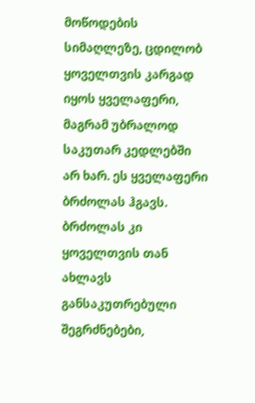მოწოდების სიმაღლეზე, ცდილობ ყოველთვის კარგად იყოს ყველაფერი, მაგრამ უბრალოდ საკუთარ კედლებში არ ხარ. ეს ყველაფერი ბრძოლას ჰგავს. ბრძოლას კი ყოველთვის თან ახლავს განსაკუთრებული შეგრძნებები,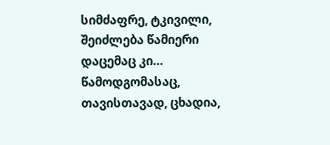სიმძაფრე, ტკივილი, შეიძლება წამიერი დაცემაც კი… წამოდგომასაც, თავისთავად, ცხადია,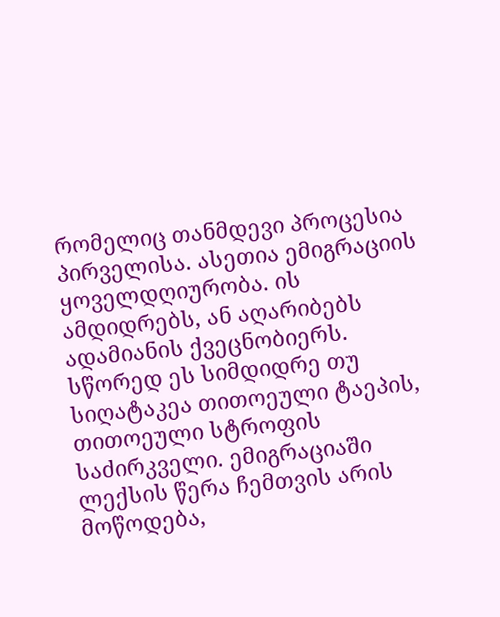რომელიც თანმდევი პროცესია პირველისა. ასეთია ემიგრაციის ყოველდღიურობა. ის ამდიდრებს, ან აღარიბებს ადამიანის ქვეცნობიერს. სწორედ ეს სიმდიდრე თუ სიღატაკეა თითოეული ტაეპის, თითოეული სტროფის საძირკველი. ემიგრაციაში ლექსის წერა ჩემთვის არის მოწოდება,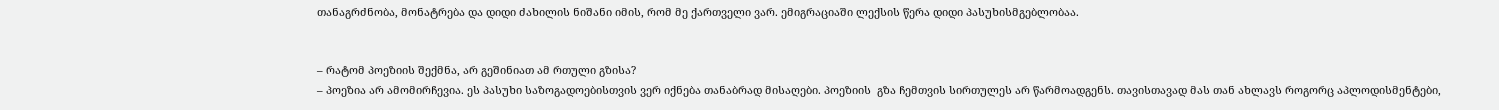თანაგრძნობა, მონატრება და დიდი ძახილის ნიშანი იმის, რომ მე ქართველი ვარ. ემიგრაციაში ლექსის წერა დიდი პასუხისმგებლობაა.


– რატომ პოეზიის შექმნა, არ გეშინიათ ამ რთული გზისა?
– პოეზია არ ამომირჩევია. ეს პასუხი საზოგადოებისთვის ვერ იქნება თანაბრად მისაღები. პოეზიის  გზა ჩემთვის სირთულეს არ წარმოადგენს. თავისთავად მას თან ახლავს როგორც აპლოდისმენტები,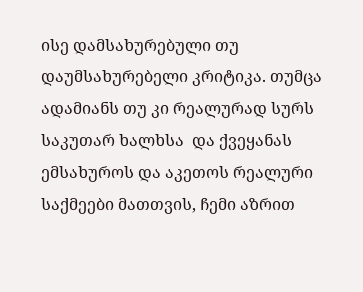ისე დამსახურებული თუ დაუმსახურებელი კრიტიკა. თუმცა ადამიანს თუ კი რეალურად სურს საკუთარ ხალხსა  და ქვეყანას ემსახუროს და აკეთოს რეალური საქმეები მათთვის, ჩემი აზრით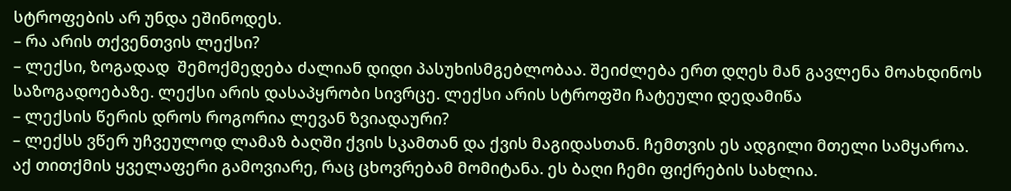სტროფების არ უნდა ეშინოდეს.
– რა არის თქვენთვის ლექსი?
– ლექსი, ზოგადად  შემოქმედება ძალიან დიდი პასუხისმგებლობაა. შეიძლება ერთ დღეს მან გავლენა მოახდინოს საზოგადოებაზე. ლექსი არის დასაპყრობი სივრცე. ლექსი არის სტროფში ჩატეული დედამიწა
– ლექსის წერის დროს როგორია ლევან ზვიადაური?
– ლექსს ვწერ უჩვეულოდ ლამაზ ბაღში ქვის სკამთან და ქვის მაგიდასთან. ჩემთვის ეს ადგილი მთელი სამყაროა. აქ თითქმის ყველაფერი გამოვიარე, რაც ცხოვრებამ მომიტანა. ეს ბაღი ჩემი ფიქრების სახლია.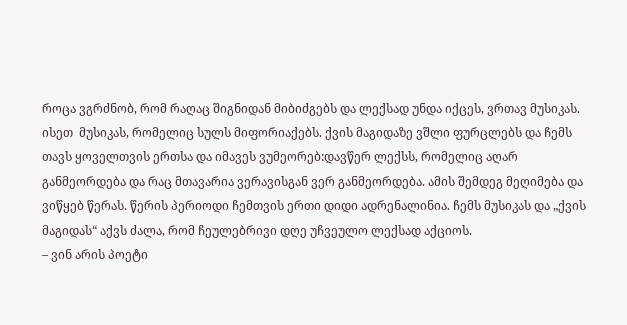როცა ვგრძნობ, რომ რაღაც შიგნიდან მიბიძგებს და ლექსად უნდა იქცეს, ვრთავ მუსიკას. ისეთ  მუსიკას, რომელიც სულს მიფორიაქებს. ქვის მაგიდაზე ვშლი ფურცლებს და ჩემს თავს ყოველთვის ერთსა და იმავეს ვუმეორებ:დავწერ ლექსს, რომელიც აღარ განმეორდება და რაც მთავარია ვერავისგან ვერ განმეორდება. ამის შემდეგ მეღიმება და ვიწყებ წერას. წერის პერიოდი ჩემთვის ერთი დიდი ადრენალინია. ჩემს მუსიკას და „ქვის მაგიდას“ აქვს ძალა, რომ ჩეულებრივი დღე უჩვეულო ლექსად აქციოს.
– ვინ არის პოეტი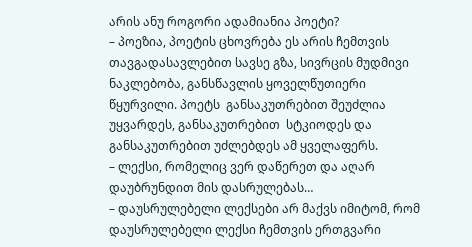არის ანუ როგორი ადამიანია პოეტი?
– პოეზია, პოეტის ცხოვრება ეს არის ჩემთვის თავგადასავლებით სავსე გზა, სივრცის მუდმივი ნაკლებობა, განსწავლის ყოველწუთიერი წყურვილი. პოეტს  განსაკუთრებით შეუძლია უყვარდეს, განსაკუთრებით  სტკიოდეს და განსაკუთრებით უძლებდეს ამ ყველაფერს.
– ლექსი, რომელიც ვერ დაწერეთ და აღარ დაუბრუნდით მის დასრულებას…
– დაუსრულებელი ლექსები არ მაქვს იმიტომ, რომ დაუსრულებელი ლექსი ჩემთვის ერთგვარი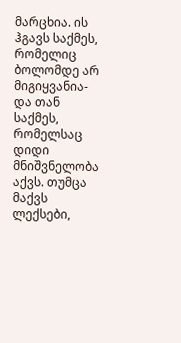მარცხია. ის ჰგავს საქმეს, რომელიც ბოლომდე არ მიგიყვანია-და თან საქმეს, რომელსაც დიდი მნიშვნელობა აქვს. თუმცა მაქვს ლექსები,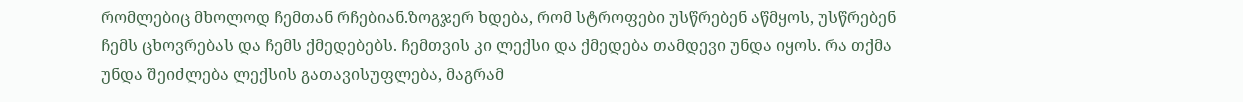რომლებიც მხოლოდ ჩემთან რჩებიან.ზოგჯერ ხდება, რომ სტროფები უსწრებენ აწმყოს, უსწრებენ ჩემს ცხოვრებას და ჩემს ქმედებებს. ჩემთვის კი ლექსი და ქმედება თამდევი უნდა იყოს. რა თქმა უნდა შეიძლება ლექსის გათავისუფლება, მაგრამ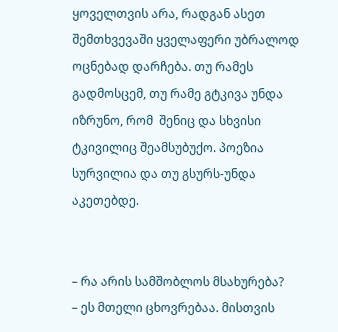ყოველთვის არა, რადგან ასეთ შემთხვევაში ყველაფერი უბრალოდ ოცნებად დარჩება. თუ რამეს გადმოსცემ, თუ რამე გტკივა უნდა იზრუნო, რომ  შენიც და სხვისი ტკივილიც შეამსუბუქო. პოეზია სურვილია და თუ გსურს-უნდა აკეთებდე.


– რა არის სამშობლოს მსახურება?
– ეს მთელი ცხოვრებაა. მისთვის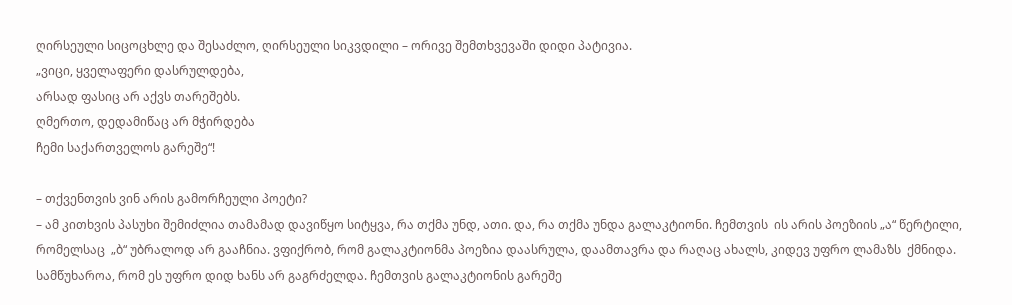ღირსეული სიცოცხლე და შესაძლო, ღირსეული სიკვდილი – ორივე შემთხვევაში დიდი პატივია.
„ვიცი, ყველაფერი დასრულდება,
არსად ფასიც არ აქვს თარეშებს.
ღმერთო, დედამიწაც არ მჭირდება
ჩემი საქართველოს გარეშე“!

– თქვენთვის ვინ არის გამორჩეული პოეტი?
– ამ კითხვის პასუხი შემიძლია თამამად დავიწყო სიტყვა, რა თქმა უნდ, ათი. და, რა თქმა უნდა გალაკტიონი. ჩემთვის  ის არის პოეზიის „ა“ წერტილი, რომელსაც  „ბ“ უბრალოდ არ გააჩნია. ვფიქრობ, რომ გალაკტიონმა პოეზია დაასრულა, დაამთავრა და რაღაც ახალს, კიდევ უფრო ლამაზს  ქმნიდა. სამწუხაროა, რომ ეს უფრო დიდ ხანს არ გაგრძელდა. ჩემთვის გალაკტიონის გარეშე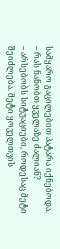სამყარო გაცილებით პატარა იქნებოდა.
– რას ნანობთ ყველაზე ძალიან?
– არსებობს სიტუაციები, როდესაც მეტი შეიძლება. მეტი ყოველთვის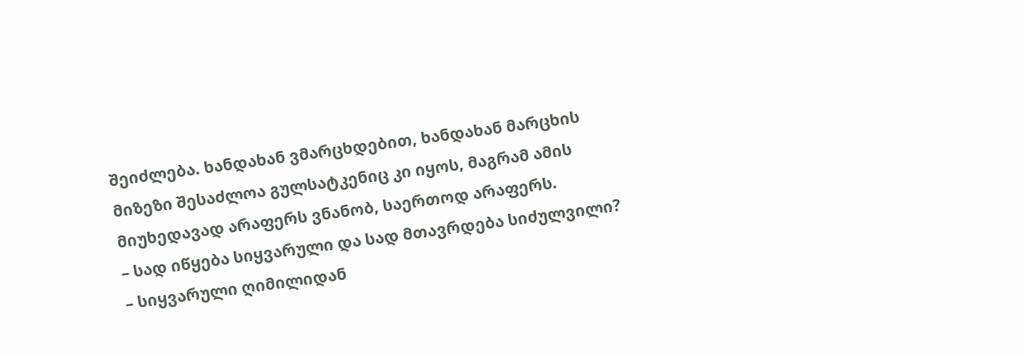შეიძლება. ხანდახან ვმარცხდებით, ხანდახან მარცხის მიზეზი შესაძლოა გულსატკენიც კი იყოს, მაგრამ ამის მიუხედავად არაფერს ვნანობ, საერთოდ არაფერს.
– სად იწყება სიყვარული და სად მთავრდება სიძულვილი?
– სიყვარული ღიმილიდან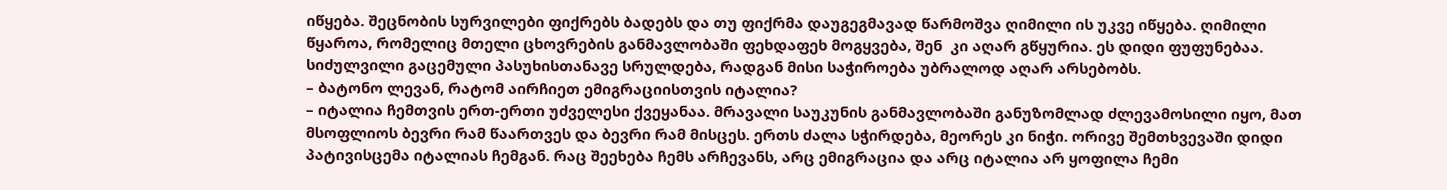იწყება. შეცნობის სურვილები ფიქრებს ბადებს და თუ ფიქრმა დაუგეგმავად წარმოშვა ღიმილი ის უკვე იწყება. ღიმილი წყაროა, რომელიც მთელი ცხოვრების განმავლობაში ფეხდაფეხ მოგყვება, შენ  კი აღარ გწყურია. ეს დიდი ფუფუნებაა. სიძულვილი გაცემული პასუხისთანავე სრულდება, რადგან მისი საჭიროება უბრალოდ აღარ არსებობს.
– ბატონო ლევან, რატომ აირჩიეთ ემიგრაციისთვის იტალია?
– იტალია ჩემთვის ერთ-ერთი უძველესი ქვეყანაა. მრავალი საუკუნის განმავლობაში განუზომლად ძლევამოსილი იყო, მათ მსოფლიოს ბევრი რამ წაართვეს და ბევრი რამ მისცეს. ერთს ძალა სჭირდება, მეორეს კი ნიჭი. ორივე შემთხვევაში დიდი პატივისცემა იტალიას ჩემგან. რაც შეეხება ჩემს არჩევანს, არც ემიგრაცია და არც იტალია არ ყოფილა ჩემი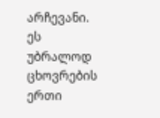არჩევანი. ეს უბრალოდ ცხოვრების ერთი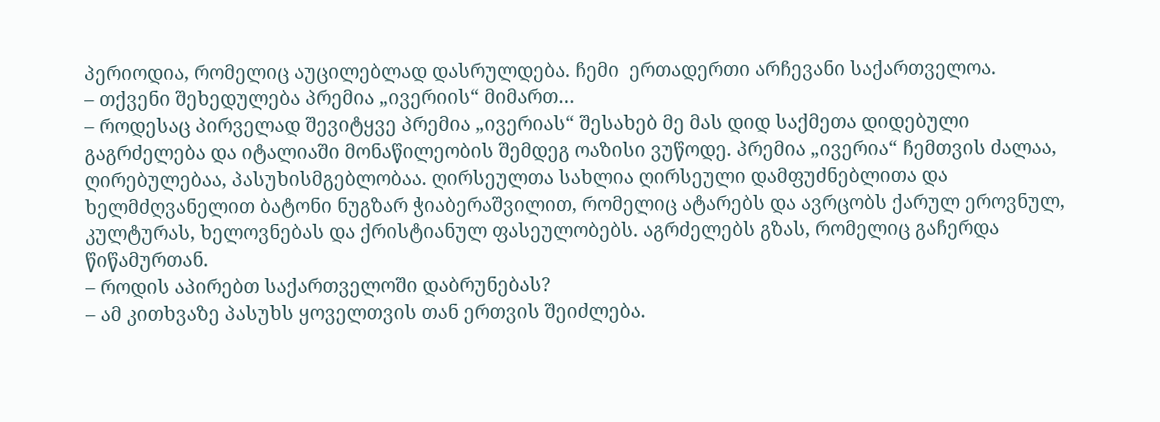პერიოდია, რომელიც აუცილებლად დასრულდება. ჩემი  ერთადერთი არჩევანი საქართველოა.
– თქვენი შეხედულება პრემია „ივერიის“ მიმართ…
– როდესაც პირველად შევიტყვე პრემია „ივერიას“ შესახებ მე მას დიდ საქმეთა დიდებული გაგრძელება და იტალიაში მონაწილეობის შემდეგ ოაზისი ვუწოდე. პრემია „ივერია“ ჩემთვის ძალაა, ღირებულებაა, პასუხისმგებლობაა. ღირსეულთა სახლია ღირსეული დამფუძნებლითა და ხელმძღვანელით ბატონი ნუგზარ ჭიაბერაშვილით, რომელიც ატარებს და ავრცობს ქარულ ეროვნულ, კულტურას, ხელოვნებას და ქრისტიანულ ფასეულობებს. აგრძელებს გზას, რომელიც გაჩერდა წიწამურთან.
– როდის აპირებთ საქართველოში დაბრუნებას?
– ამ კითხვაზე პასუხს ყოველთვის თან ერთვის შეიძლება.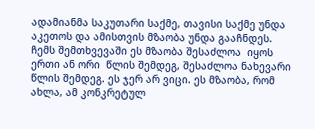ადამიანმა საკუთარი საქმე, თავისი საქმე უნდა აკეთოს და ამისთვის მზაობა უნდა გააჩნდეს. ჩემს შემთხვევაში ეს მზაობა შესაძლოა  იყოს ერთი ან ორი  წლის შემდეგ, შესაძლოა ნახევარი წლის შემდეგ. ეს ჯერ არ ვიცი. ეს მზაობა, რომ  ახლა, ამ კონკრეტულ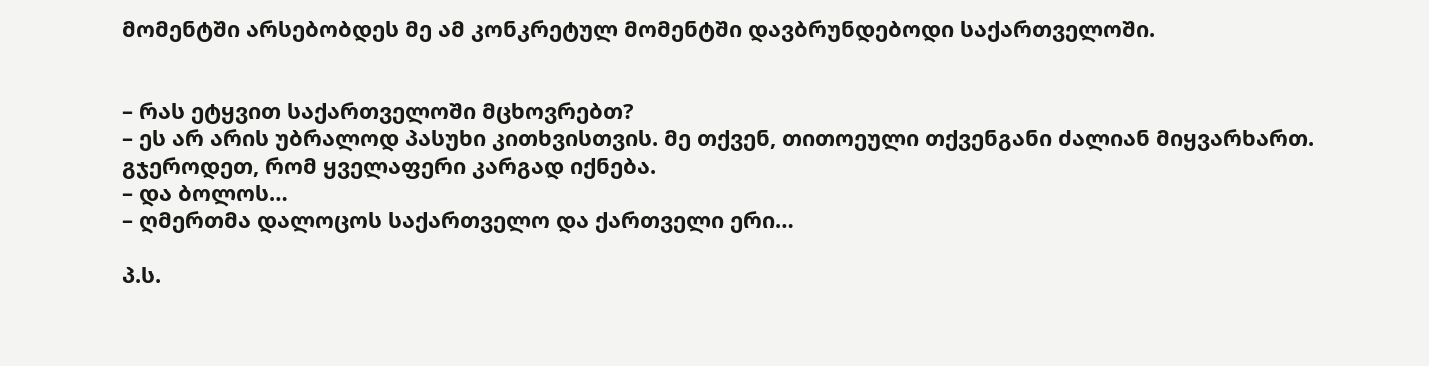მომენტში არსებობდეს მე ამ კონკრეტულ მომენტში დავბრუნდებოდი საქართველოში.


– რას ეტყვით საქართველოში მცხოვრებთ?
– ეს არ არის უბრალოდ პასუხი კითხვისთვის. მე თქვენ, თითოეული თქვენგანი ძალიან მიყვარხართ. გჯეროდეთ, რომ ყველაფერი კარგად იქნება.
– და ბოლოს…
– ღმერთმა დალოცოს საქართველო და ქართველი ერი…

პ.ს.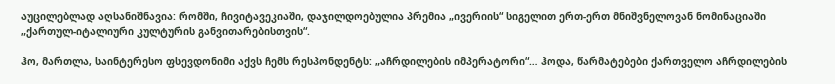აუცილებლად აღსანიშნავია: რომში, ჩივიტავეკიაში, დაჯილდოებულია პრემია „ივერიის“ სიგელით ერთ-ერთ მნიშვნელოვან ნომინაციაში „ქართულ-იტალიური კულტურის განვითარებისთვის“.

ჰო, მართლა, საინტერესო ფსევდონიმი აქვს ჩემს რესპონდენტს: „აჩრდილების იმპერატორი“… ჰოდა, წარმატებები ქართველო აჩრდილების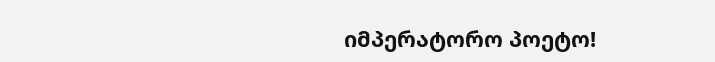იმპერატორო პოეტო!